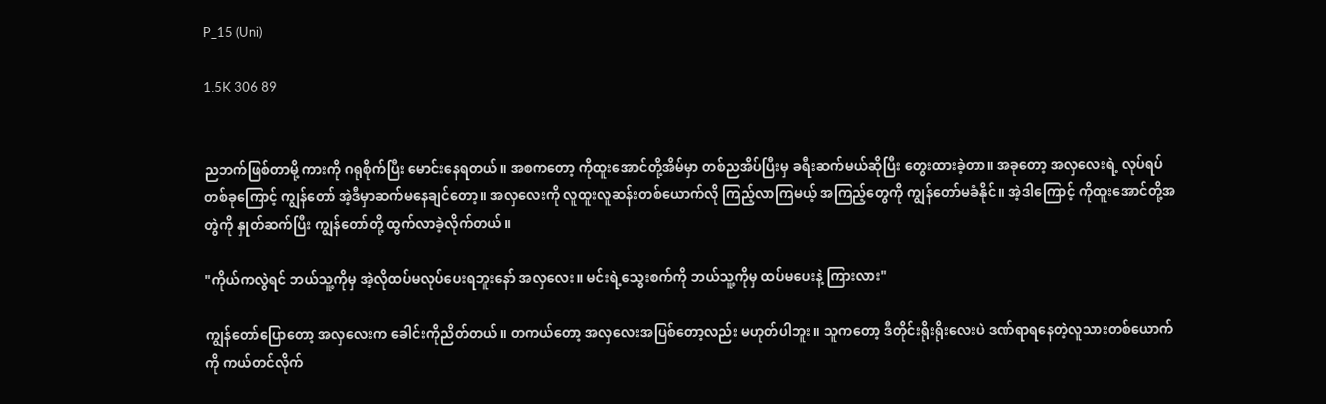P_15 (Uni)

1.5K 306 89


ညဘက်ဖြစ်တာမို့ ကားကို ဂရုစိုက်ပြီး မောင်းနေရတယ်။ အစကတော့ ကိုထူးအောင်တို့အိမ်မှာ တစ်ညအိပ်ပြီးမှ ခရီးဆက်မယ်ဆိုပြီး တွေးထားခဲ့တာ။ အခုတော့ အလှလေးရဲ့ လုပ်ရပ်တစ်ခုကြောင့် ကျွန်တော် အဲ့ဒီမှာဆက်မနေချင်တော့။ အလှလေးကို လူထူးလူဆန်းတစ်ယောက်လို ကြည့်လာကြမယ့် အကြည့်တွေကို ကျွန်တော်မခံနိုင်။ အဲ့ဒါကြောင့် ကိုထူးအောင်တို့အတွဲကို နှုတ်ဆက်ပြီး ကျွန်တော်တို့ ထွက်လာခဲ့လိုက်တယ်။

"ကိုယ်ကလွဲရင် ဘယ်သူ့ကိုမှ အဲ့လိုထပ်မလုပ်ပေးရဘူးနော် အလှလေး။ မင်းရဲ့သွေးစက်ကို ဘယ်သူ့ကိုမှ ထပ်မပေးနဲ့ ကြားလား"

ကျွန်တော်ပြောတော့ အလှလေးက ခေါင်းကိုညိတ်တယ်။ တကယ်တော့ အလှလေးအပြစ်တော့လည်း မဟုတ်ပါဘူး။ သူကတော့ ဒီတိုင်းရိုးရိုးလေးပဲ ဒဏ်ရာရနေတဲ့လူသားတစ်ယောက်ကို ကယ်တင်လိုက်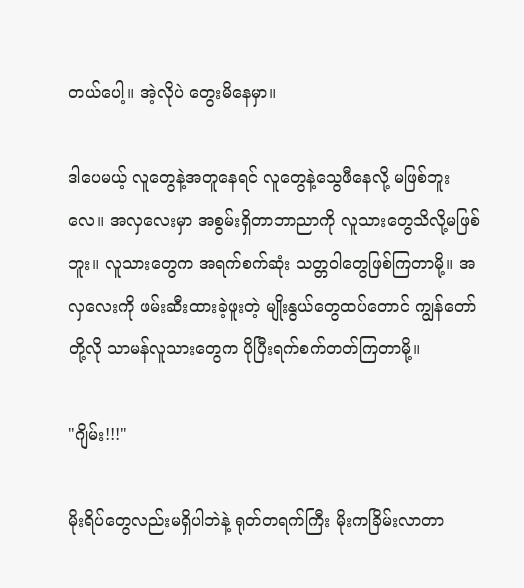တယ်ပေါ့။ အဲ့လိုပဲ တွေးမိနေမှာ။

ဒါပေမယ့် လူတွေနဲ့အတူနေရင် လူတွေနဲ့သွေဖီနေလို့ မဖြစ်ဘူးလေ။ အလှလေးမှာ အစွမ်းရှိတာဘာညာကို လူသားတွေသိလို့မဖြစ်ဘူး။ လူသားတွေက အရက်စက်ဆုံး သတ္တဝါတွေဖြစ်ကြတာမို့။ အလှလေးကို ဖမ်းဆီးထားခဲ့ဖူးတဲ့ မျိုးနွယ်တွေထပ်တောင် ကျွန်တော်တို့လို သာမန်လူသားတွေက ပိုပြီးရက်စက်တတ်ကြတာမို့။

"ဂျိမ်း!!!"

မိုးရိပ်တွေလည်းမရှိပါဘဲနဲ့ ရုတ်တရက်ကြီး မိုးကခြိမ်းလာတာ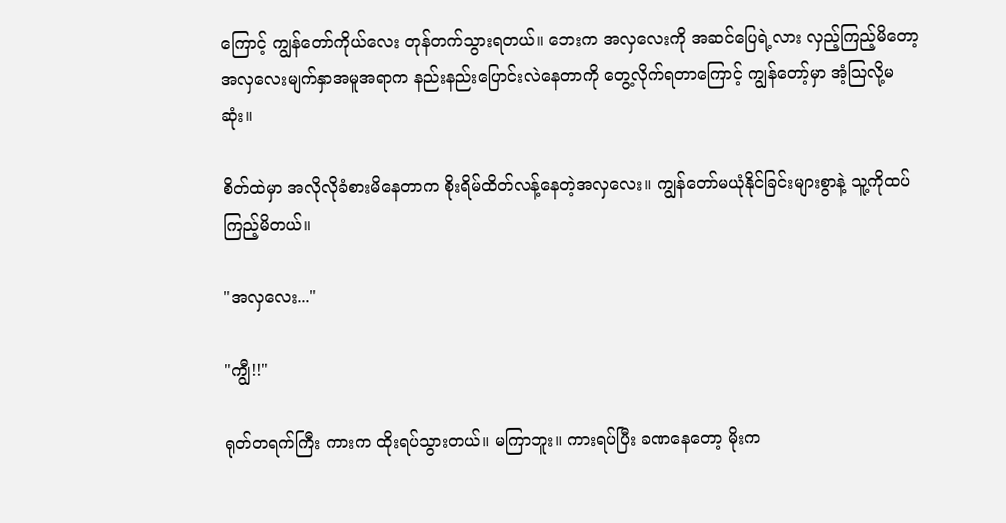ကြောင့် ကျွန်တော်ကိုယ်လေး တုန်တက်သွားရတယ်။ ဘေးက အလှလေးကို အဆင်ပြေရဲ့လား လှည့်ကြည့်မိတော့ အလှလေးမျက်နှာအမူအရာက နည်းနည်းပြောင်းလဲနေတာကို တွေ့လိုက်ရတာကြောင့် ကျွန်တော့်မှာ အံ့သြလို့မဆုံး။

စိတ်ထဲမှာ အလိုလိုခံစားမိနေတာက စိုးရိမ်ထိတ်လန့်နေတဲ့အလှလေး။ ကျွန်တော်မယုံနိုင်ခြင်းများစွာနဲ့ သူ့ကိုထပ်ကြည့်မိတယ်။

"အလှလေး..."

"ကျွီ!!"

ရုတ်တရက်ကြီး ကားက ထိုးရပ်သွားတယ်။ မကြာဘူး။ ကားရပ်ပြီး ခဏနေတော့ မိုးက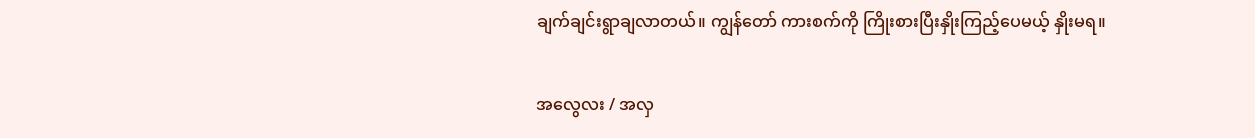ချက်ချင်းရွာချလာတယ်။ ကျွန်တော် ကားစက်ကို ကြိုးစားပြီးနှိုးကြည့်ပေမယ့် နှိုးမရ။

အလွေလး / အလှ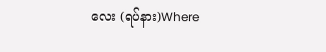လေး (ရပ်နား)Where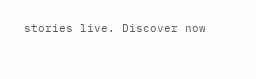stories live. Discover now